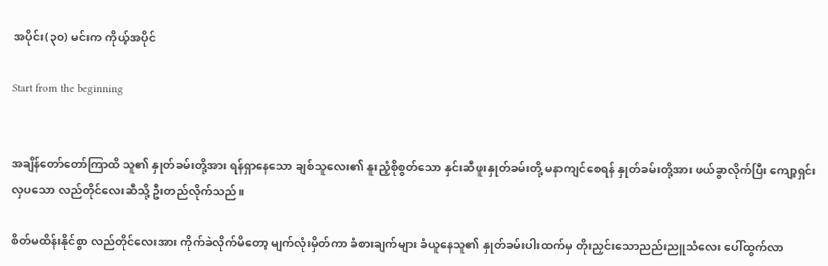အပိုင်း(၃၀) မင်းက ကိုယ့်အပိုင်

Start from the beginning


အချိန်တော်တော်ကြာထိ သူ၏ နှုတ်ခမ်းတို့အား ရန်ရှာနေသော ချစ်သူလေး၏ နူးညံ့စိုစွတ်သော နှင်းဆီဖူးနှုတ်ခမ်းတို့ မနာကျင်စေရန် နှုတ်ခမ်းတို့အား ဖယ်ခွာလိုက်ပြီး ကျော့ရှင်းလှပသော လည်တိုင်လေးဆီသို့ ဦးတည်လိုက်သည်။

စိတ်မထိန်းနိုင်စွာ လည်တိုင်လေးအား ကိုက်ခဲလိုက်မိတော့ မျက်လုံးမှိတ်ကာ ခံစားချက်များ ခံယူနေသူ၏ နှုတ်ခမ်းပါးထက်မှ တိုးညှင်းသောညည်းညူသံလေး ပေါ်ထွက်လာ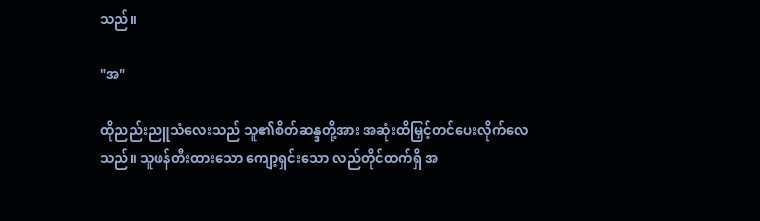သည်။

"အ"

ထိုညည်းညူသံလေးသည် သူ၏စိတ်ဆန္ဒတို့အား အဆုံးထိမြှင့်တင်ပေးလိုက်လေသည်။ သူဖန်တီးထားသော ကျော့ရှင်းသော လည်တိုင်ထက်ရှိ အ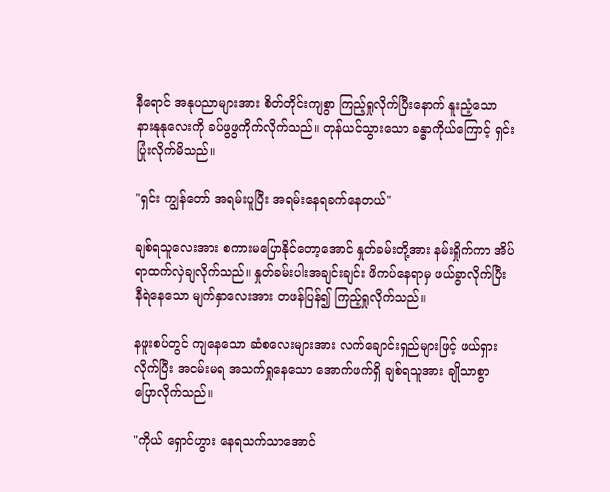နီရောင် အနုပညာများအား စိတ်တိုင်းကျစွာ ကြည့်ရှုလိုက်ပြီးနောက် နူးညံ့သော နားနုနုလေးကို ခပ်ဖွဖွကိုက်လိုက်သည်။ တုန်ယင်သွားသော ခန္ဓာကိုယ်ကြောင့် ရှင်း ပြုံးလိုက်မိသည်။

"ရှင်း ကျွန်တော် အရမ်းပူပြီး အရမ်းနေရခက်နေတယ်"

ချစ်ရသူလေးအား စကားမပြောနိုင်တော့အောင် နှုတ်ခမ်းတို့အား နမ်းရှိုက်ကာ အိပ်ရာထက်လှဲချလိုက်သည်။ နှုတ်ခမ်းပါးအချင်းချင်း ဖိကပ်နေရာမှ ဖယ်ခွာလိုက်ပြီး နီရဲနေသော မျက်နှာလေးအား တဖန်ပြန်၍ ကြည့်ရှုလိုက်သည်။

နဖူးစပ်တွင် ကျနေသော ဆံစလေးများအား လက်ချောင်းရှည်များဖြင့် ဖယ်ရှားလိုက်ပြီး အငမ်းမရ အသက်ရှုနေသော အောက်ဖက်ရှိ ချစ်ရသူအား ချိုသာစွာ ပြောလိုက်သည်။

"ကိုယ် ရှောင်ဟွား နေရသက်သာအောင်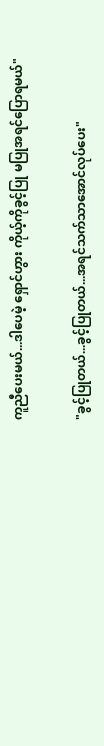ကူညီပေးမယ်...ဒါပေမဲ့ ရှောင်ဟွား ကိုယ့်ကိုခွင့်ပြု မပြုအရင်ပြောရမယ်"

"ခွင့်ပြုတယ်...ခွင့်ပြုတယ်...အရင်သက်သာအောင်လုပ်ပေး"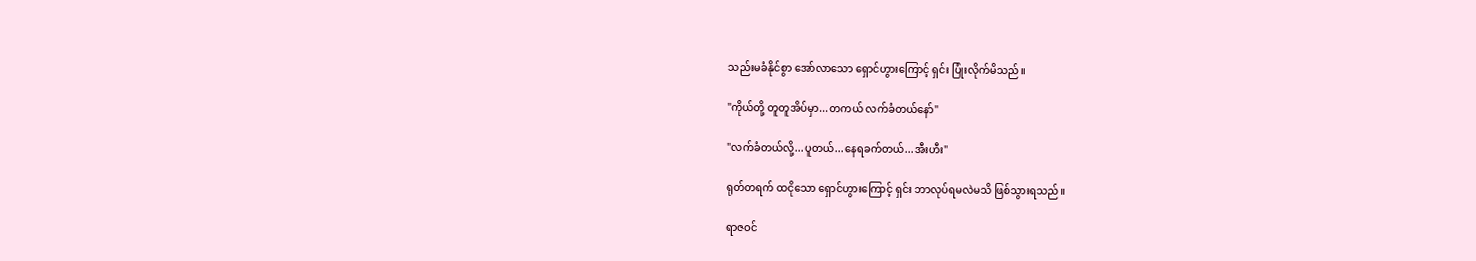သည်းမခံနိုင်စွာ အော်လာသော ရှောင်ဟွားကြောင့် ရှင်း ပြုံးလိုက်မိသည်။

"ကိုယ်တို့ တူတူအိပ်မှာ...တကယ် လက်ခံတယ်နော်"

"လက်ခံတယ်လို့...ပူတယ်...နေရခက်တယ်...အီးဟီး"

ရုတ်တရက် ထငိုသော ရှောင်ဟွားကြောင့် ရှင်း ဘာလုပ်ရမလဲမသိ ဖြစ်သွားရသည်။

ရာဇဝင်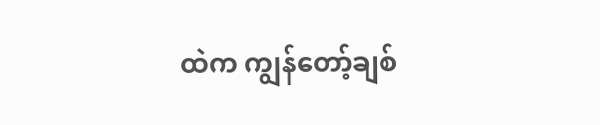ထဲက ကျွန်တော့်ချစ်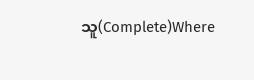သူ(Complete)Where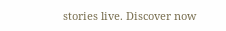stories live. Discover now